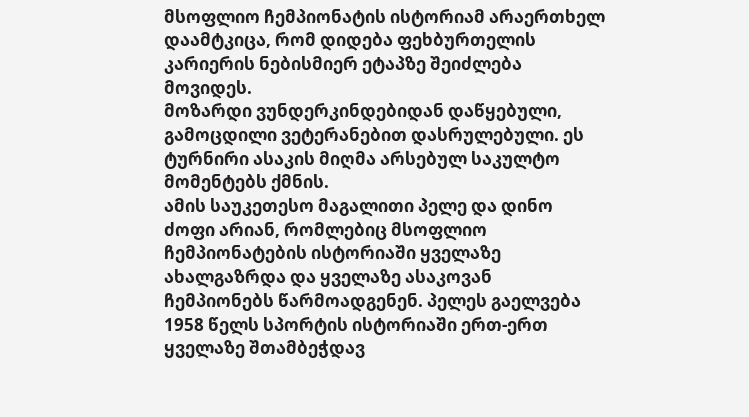მსოფლიო ჩემპიონატის ისტორიამ არაერთხელ დაამტკიცა, რომ დიდება ფეხბურთელის კარიერის ნებისმიერ ეტაპზე შეიძლება მოვიდეს.
მოზარდი ვუნდერკინდებიდან დაწყებული, გამოცდილი ვეტერანებით დასრულებული. ეს ტურნირი ასაკის მიღმა არსებულ საკულტო მომენტებს ქმნის.
ამის საუკეთესო მაგალითი პელე და დინო ძოფი არიან, რომლებიც მსოფლიო ჩემპიონატების ისტორიაში ყველაზე ახალგაზრდა და ყველაზე ასაკოვან ჩემპიონებს წარმოადგენენ. პელეს გაელვება 1958 წელს სპორტის ისტორიაში ერთ-ერთ ყველაზე შთამბეჭდავ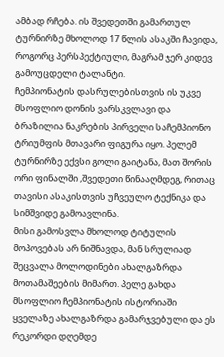ამბად რჩება. ის შვედეთში გამართულ ტურნირზე მხოლოდ 17 წლის ასაკში ჩავიდა, როგორც პერსპექტიული, მაგრამ ჯერ კიდევ გამოუცდელი ტალანტი.
ჩემპიონატის დასრულებისთვის ის უკვე მსოფლიო დონის ვარსკვლავი და ბრაზილია ნაკრების პირველი საჩემპიონო ტრიუმფის მთავარი ფიგურა იყო. პელემ ტურნირზე ექვსი გოლი გაიტანა, მათ შორის ორი ფინალში ,შვედეთი წინააღმდეგ, რითაც თავისი ასაკისთვის უჩვეულო ტექნიკა და სიმშვიდე გამოავლინა.
მისი გამოსვლა მხოლოდ ტიტულის მოპოვებას არ ნიშნავდა, მან სრულიად შეცვალა მოლოდინები ახალგაზრდა მოთამაშეების მიმართ. პელე გახდა მსოფლიო ჩემპიონატის ისტორიაში ყველაზე ახალგაზრდა გამარჯვებული და ეს რეკორდი დღემდე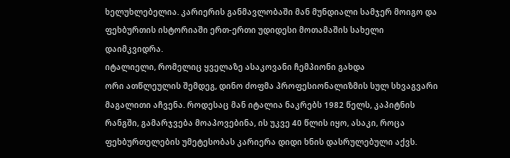ხელუხლებელია. კარიერის განმავლობაში მან მუნდიალი სამჯერ მოიგო და ფეხბურთის ისტორიაში ერთ-ერთი უდიდესი მოთამაშის სახელი დაიმკვიდრა.
იტალიელი, რომელიც ყველაზე ასაკოვანი ჩემპიონი გახდა
ორი ათწლეულის შემდეგ, დინო ძოფმა პროფესიონალიზმის სულ სხვაგვარი მაგალითი აჩვენა. როდესაც მან იტალია ნაკრებს 1982 წელს, კაპიტნის რანგში, გამარჯვება მოაპოვებინა, ის უკვე 40 წლის იყო, ასაკი, როცა ფეხბურთელების უმეტესობას კარიერა დიდი ხნის დასრულებული აქვს.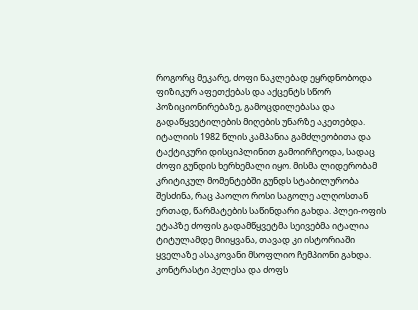როგორც მეკარე, ძოფი ნაკლებად ეყრდნობოდა ფიზიკურ აფეთქებას და აქცენტს სწორ პოზიციონირებაზე, გამოცდილებასა და გადაწყვეტილების მიღების უნარზე აკეთებდა.
იტალიის 1982 წლის კამპანია გამძლეობითა და ტაქტიკური დისციპლინით გამოირჩეოდა, სადაც ძოფი გუნდის ხერხემალი იყო. მისმა ლიდერობამ კრიტიკულ მომენტებში გუნდს სტაბილურობა შესძინა, რაც პაოლო როსი საგოლე ალღოსთან ერთად, წარმატების საწინდარი გახდა. პლეი-ოფის ეტაპზე ძოფის გადამწყვეტმა სეივებმა იტალია ტიტულამდე მიიყვანა, თავად კი ისტორიაში ყველაზე ასაკოვანი მსოფლიო ჩემპიონი გახდა.
კონტრასტი პელესა და ძოფს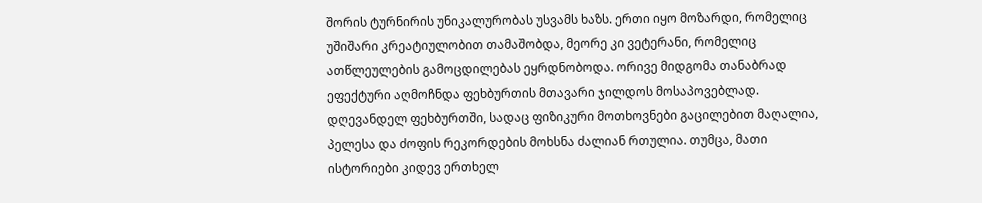შორის ტურნირის უნიკალურობას უსვამს ხაზს. ერთი იყო მოზარდი, რომელიც უშიშარი კრეატიულობით თამაშობდა, მეორე კი ვეტერანი, რომელიც ათწლეულების გამოცდილებას ეყრდნობოდა. ორივე მიდგომა თანაბრად ეფექტური აღმოჩნდა ფეხბურთის მთავარი ჯილდოს მოსაპოვებლად.
დღევანდელ ფეხბურთში, სადაც ფიზიკური მოთხოვნები გაცილებით მაღალია, პელესა და ძოფის რეკორდების მოხსნა ძალიან რთულია. თუმცა, მათი ისტორიები კიდევ ერთხელ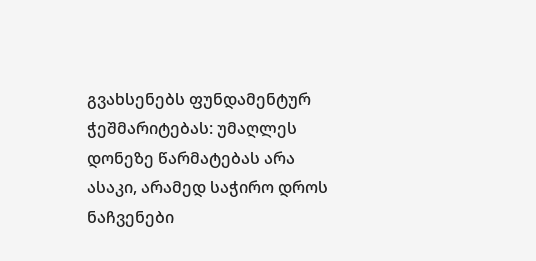გვახსენებს ფუნდამენტურ ჭეშმარიტებას: უმაღლეს დონეზე წარმატებას არა ასაკი, არამედ საჭირო დროს ნაჩვენები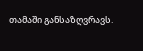თამაში განსაზღვრავს.